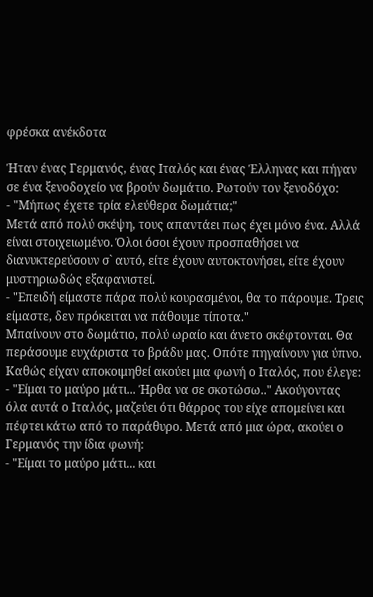φρέσκα ανέκδοτα

Ήταν ένας Γερμανός, ένας Ιταλός και ένας Έλληνας και πήγαν σε ένα ξενοδοχείο να βρούν δωμάτιο. Ρωτούν τον ξενοδόχο:
- "Μήπως έχετε τρία ελεύθερα δωμάτια;"
Μετά από πολύ σκέψη, τους απαντάει πως έχει μόνο ένα. Αλλά είναι στοιχειωμένο. Όλοι όσοι έχουν προσπαθήσει να διανυκτερεύσουν σ` αυτό, είτε έχουν αυτοκτονήσει, είτε έχουν μυστηριωδώς εξαφανιστεί.
- "Επειδή είμαστε πάρα πολύ κουρασμένοι, θα το πάρουμε. Τρεις είμαστε, δεν πρόκειται να πάθουμε τίποτα."
Μπαίνουν στο δωμάτιο, πολύ ωραίο και άνετο σκέφτονται. Θα περάσουμε ευχάριστα το βράδυ μας. Οπότε πηγαίνουν για ύπνο. Καθώς είχαν αποκοιμηθεί ακούει μια φωνή ο Ιταλός, που έλεγε:
- "Είμαι το μαύρο μάτι... Ήρθα να σε σκοτώσω.." Ακούγοντας όλα αυτά ο Ιταλός, μαζεύει ότι θάρρος του είχε απομείνει και πέφτει κάτω από το παράθυρο. Μετά από μια ώρα, ακούει ο Γερμανός την ίδια φωνή:
- "Είμαι το μαύρο μάτι... και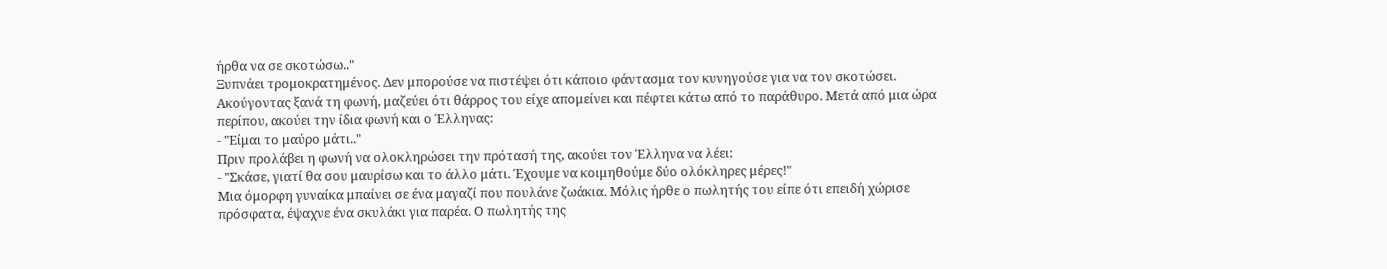ήρθα να σε σκοτώσω.."
Ξυπνάει τρομοκρατημένος. Δεν μπορούσε να πιστέψει ότι κάποιο φάντασμα τον κυνηγούσε για να τον σκοτώσει. Ακούγοντας ξανά τη φωνή, μαζεύει ότι θάρρος του είχε απομείνει και πέφτει κάτω από το παράθυρο. Μετά από μια ώρα περίπου, ακούει την ίδια φωνή και ο Έλληνας:
- "Είμαι το μαύρο μάτι.."
Πριν προλάβει η φωνή να ολοκληρώσει την πρότασή της, ακούει τον Έλληνα να λέει:
- "Σκάσε, γιατί θα σου μαυρίσω και το άλλο μάτι. Έχουμε να κοιμηθούμε δύο ολόκληρες μέρες!"
Μια όμορφη γυναίκα μπαίνει σε ένα μαγαζί που πουλάνε ζωάκια. Μόλις ήρθε ο πωλητής του είπε ότι επειδή χώρισε πρόσφατα, έψαχνε ένα σκυλάκι για παρέα. Ο πωλητής της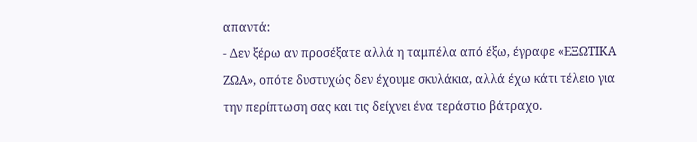απαντά:
- Δεν ξέρω αν προσέξατε αλλά η ταμπέλα από έξω, έγραφε «ΕΞΩΤΙΚΑ ΖΩΑ», οπότε δυστυχώς δεν έχουμε σκυλάκια, αλλά έχω κάτι τέλειο για την περίπτωση σας και τις δείχνει ένα τεράστιο βάτραχο.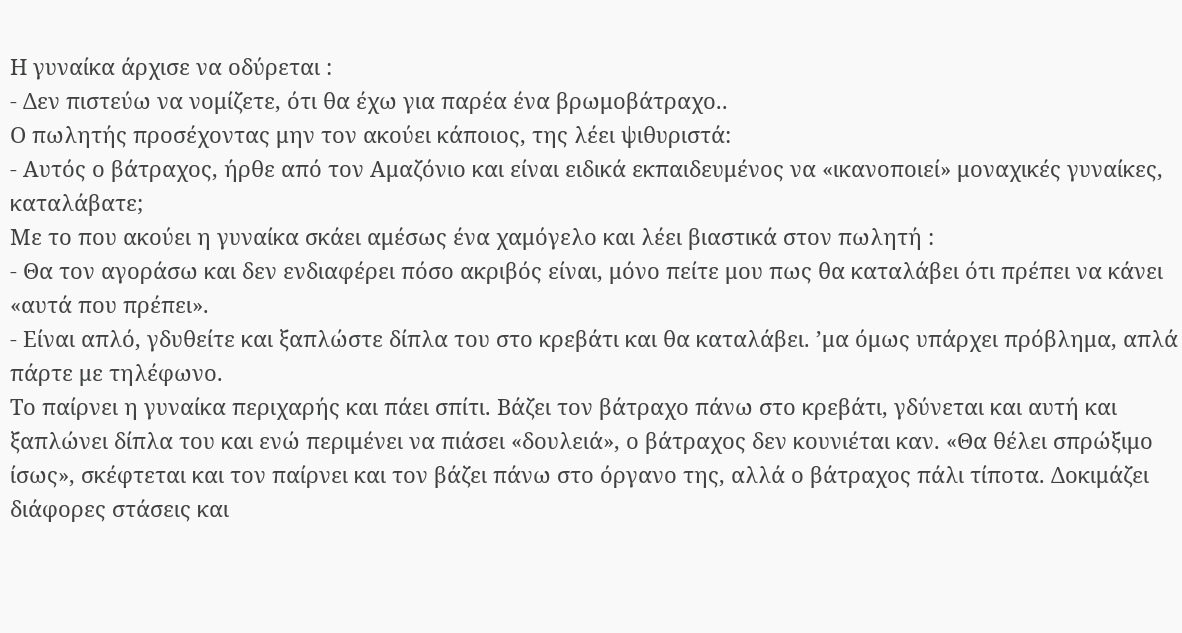Η γυναίκα άρχισε να οδύρεται :
- Δεν πιστεύω να νομίζετε, ότι θα έχω για παρέα ένα βρωμοβάτραχο..
Ο πωλητής προσέχοντας μην τον ακούει κάποιος, της λέει ψιθυριστά:
- Αυτός ο βάτραχος, ήρθε από τον Αμαζόνιο και είναι ειδικά εκπαιδευμένος να «ικανοποιεί» μοναχικές γυναίκες, καταλάβατε;
Με το που ακούει η γυναίκα σκάει αμέσως ένα χαμόγελο και λέει βιαστικά στον πωλητή :
- Θα τον αγοράσω και δεν ενδιαφέρει πόσο ακριβός είναι, μόνο πείτε μου πως θα καταλάβει ότι πρέπει να κάνει «αυτά που πρέπει».
- Είναι απλό, γδυθείτε και ξαπλώστε δίπλα του στο κρεβάτι και θα καταλάβει. ʼμα όμως υπάρχει πρόβλημα, απλά πάρτε με τηλέφωνο.
Το παίρνει η γυναίκα περιχαρής και πάει σπίτι. Βάζει τον βάτραχο πάνω στο κρεβάτι, γδύνεται και αυτή και ξαπλώνει δίπλα του και ενώ περιμένει να πιάσει «δουλειά», ο βάτραχος δεν κουνιέται καν. «Θα θέλει σπρώξιμο ίσως», σκέφτεται και τον παίρνει και τον βάζει πάνω στο όργανο της, αλλά ο βάτραχος πάλι τίποτα. Δοκιμάζει διάφορες στάσεις και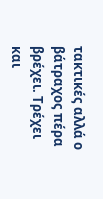τακτικές αλλά ο βάτραχος πέρα βρέχει. Τρέχει και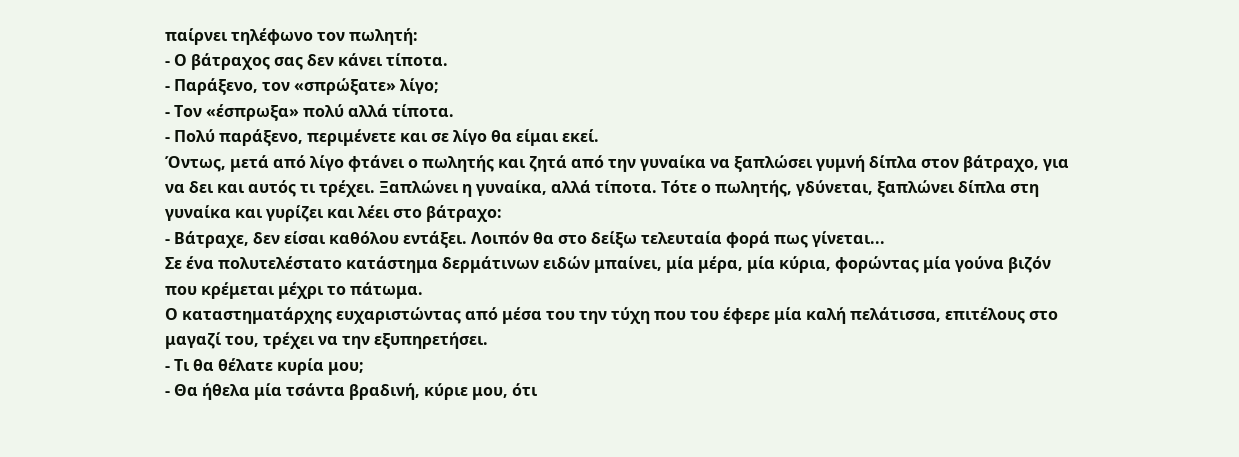παίρνει τηλέφωνο τον πωλητή:
- Ο βάτραχος σας δεν κάνει τίποτα.
- Παράξενο, τον «σπρώξατε» λίγο;
- Τον «έσπρωξα» πολύ αλλά τίποτα.
- Πολύ παράξενο, περιμένετε και σε λίγο θα είμαι εκεί.
Όντως, μετά από λίγο φτάνει ο πωλητής και ζητά από την γυναίκα να ξαπλώσει γυμνή δίπλα στον βάτραχο, για να δει και αυτός τι τρέχει. Ξαπλώνει η γυναίκα, αλλά τίποτα. Τότε ο πωλητής, γδύνεται, ξαπλώνει δίπλα στη γυναίκα και γυρίζει και λέει στο βάτραχο:
- Βάτραχε, δεν είσαι καθόλου εντάξει. Λοιπόν θα στο δείξω τελευταία φορά πως γίνεται...
Σε ένα πολυτελέστατο κατάστημα δερμάτινων ειδών μπαίνει, μία μέρα, μία κύρια, φορώντας μία γούνα βιζόν που κρέμεται μέχρι το πάτωμα.
Ο καταστηματάρχης ευχαριστώντας από μέσα του την τύχη που του έφερε μία καλή πελάτισσα, επιτέλους στο μαγαζί του, τρέχει να την εξυπηρετήσει.
- Τι θα θέλατε κυρία μου;
- Θα ήθελα μία τσάντα βραδινή, κύριε μου, ότι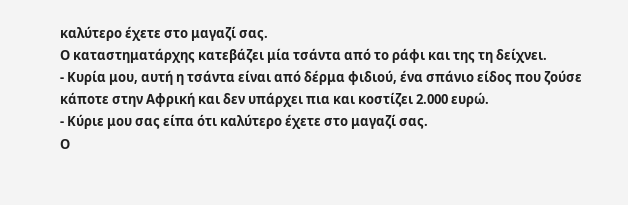καλύτερο έχετε στο μαγαζί σας.
Ο καταστηματάρχης κατεβάζει μία τσάντα από το ράφι και της τη δείχνει.
- Κυρία μου, αυτή η τσάντα είναι από δέρμα φιδιού, ένα σπάνιο είδος που ζούσε κάποτε στην Αφρική και δεν υπάρχει πια και κοστίζει 2.000 ευρώ.
- Κύριε μου σας είπα ότι καλύτερο έχετε στο μαγαζί σας.
Ο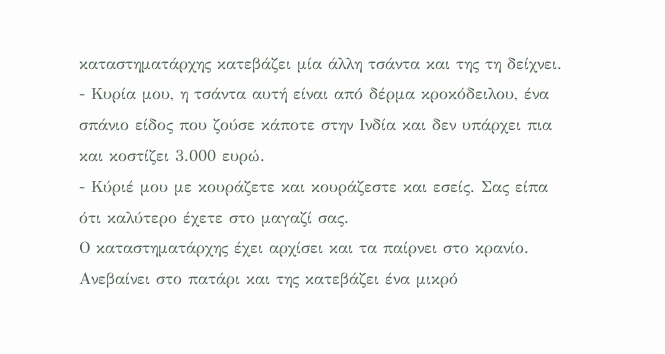καταστηματάρχης κατεβάζει μία άλλη τσάντα και της τη δείχνει.
- Κυρία μου, η τσάντα αυτή είναι από δέρμα κροκόδειλου, ένα σπάνιο είδος που ζούσε κάποτε στην Ινδία και δεν υπάρχει πια και κοστίζει 3.000 ευρώ.
- Κύριέ μου με κουράζετε και κουράζεστε και εσείς. Σας είπα ότι καλύτερο έχετε στο μαγαζί σας.
Ο καταστηματάρχης έχει αρχίσει και τα παίρνει στο κρανίο. Ανεβαίνει στο πατάρι και της κατεβάζει ένα μικρό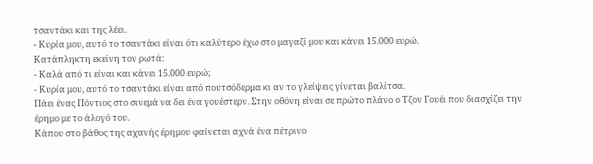τσαντάκι και της λέει.
- Κυρία μου, αυτό το τσαντάκι είναι ότι καλύτερο έχω στο μαγαζί μου και κάνει 15.000 ευρώ.
Κατάπληκτη εκείνη τον ρωτά:
- Καλά από τι είναι και κάνει 15.000 ευρώ;
- Κυρία μου, αυτό το τσαντάκι είναι από πουτσόδερμα κι αν το γλείψεις γίνεται βαλίτσα.
Πάει ένας Πόντιος στο σινεμά να δει ένα γουέστερν. Στην οθόνη είναι σε πρώτο πλάνο ο Τζον Γουέι που διασχίζει την έρημο με το άλογό του.
Κάπου στο βάθος της αχανής έρημου φαίνεται αχνά ένα πέτρινο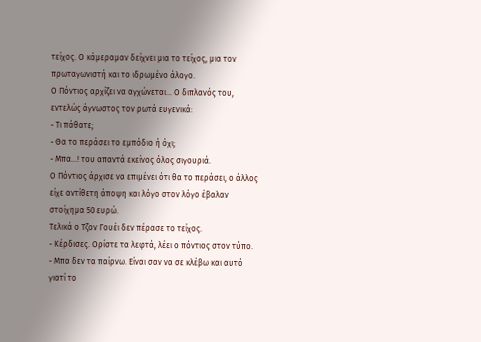τείχος. Ο κάμεραμαν δείχνει μια το τείχος, μια τον πρωταγωνιστή και το ιδρωμένο άλογο.
Ο Πόντιος αρχίζει να αγχώνεται... Ο διπλανός του, εντελώς άγνωστος τον ρωτά ευγενικά:
- Τι πάθατε;
- Θα το περάσει το εμπόδιο ή όχι;
- Μπα...! του απαντά εκείνος όλος σιγουριά.
Ο Πόντιος άρχισε να επιμένει ότι θα το περάσει, ο άλλος είχε αντίθετη άποψη και λόγο στον λόγο έβαλαν στοίχημα 50 ευρώ.
Τελικά ο Τζον Γουέι δεν πέρασε το τείχος.
- Κέρδισες. Ορίστε τα λεφτά, λέει ο πόντιος στον τύπο.
- Μπα δεν τα παίρνω. Είναι σαν να σε κλέβω και αυτό γιατί το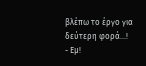βλέπω το έργο για δεύτερη φορά...!
- Εμ!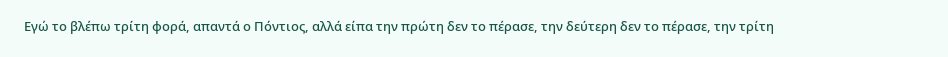Εγώ το βλέπω τρίτη φορά, απαντά ο Πόντιος, αλλά είπα την πρώτη δεν το πέρασε, την δεύτερη δεν το πέρασε, την τρίτη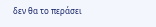δεν θα το περάσει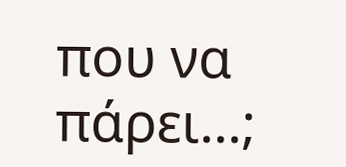που να πάρει...;